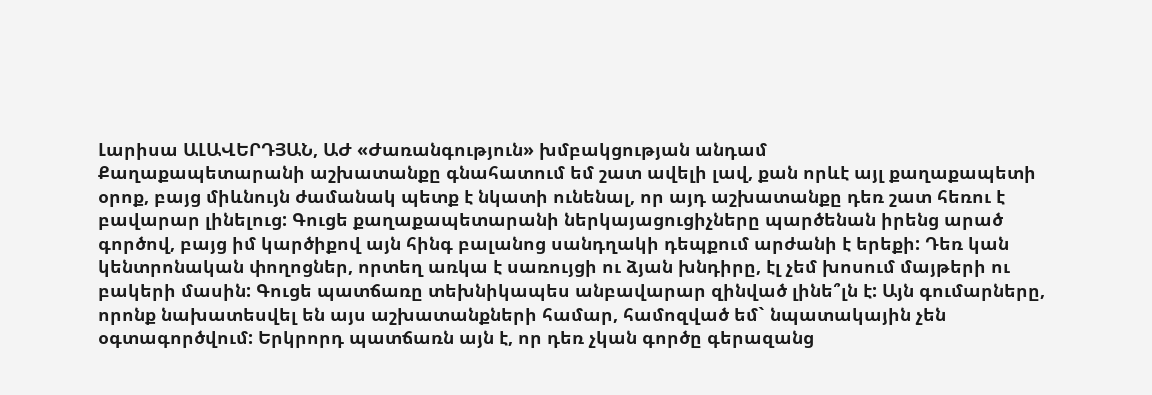Լարիսա ԱԼԱՎԵՐԴՅԱՆ, ԱԺ «Ժառանգություն» խմբակցության անդամ
Քաղաքապետարանի աշխատանքը գնահատում եմ շատ ավելի լավ, քան որևէ այլ քաղաքապետի օրոք, բայց միևնույն ժամանակ պետք է նկատի ունենալ, որ այդ աշխատանքը դեռ շատ հեռու է բավարար լինելուց: Գուցե քաղաքապետարանի ներկայացուցիչները պարծենան իրենց արած գործով, բայց իմ կարծիքով այն հինգ բալանոց սանդղակի դեպքում արժանի է երեքի: Դեռ կան կենտրոնական փողոցներ, որտեղ առկա է սառույցի ու ձյան խնդիրը, էլ չեմ խոսում մայթերի ու բակերի մասին: Գուցե պատճառը տեխնիկապես անբավարար զինված լինե՞լն է: Այն գումարները, որոնք նախատեսվել են այս աշխատանքների համար, համոզված եմ` նպատակային չեն օգտագործվում: Երկրորդ պատճառն այն է, որ դեռ չկան գործը գերազանց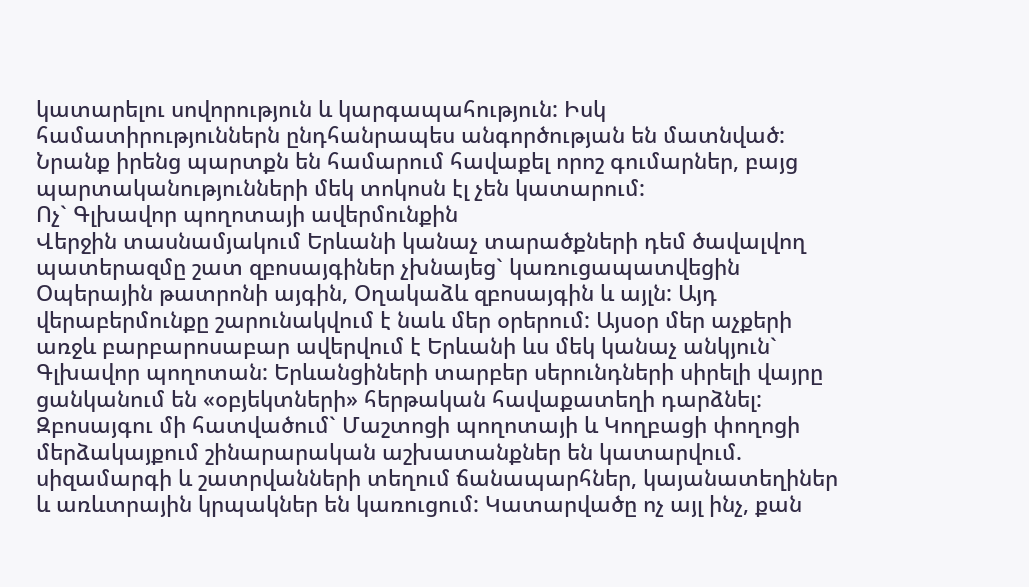կատարելու սովորություն և կարգապահություն: Իսկ համատիրություններն ընդհանրապես անգործության են մատնված: Նրանք իրենց պարտքն են համարում հավաքել որոշ գումարներ, բայց պարտականությունների մեկ տոկոսն էլ չեն կատարում:
Ոչ` Գլխավոր պողոտայի ավերմունքին
Վերջին տասնամյակում Երևանի կանաչ տարածքների դեմ ծավալվող պատերազմը շատ զբոսայգիներ չխնայեց` կառուցապատվեցին Օպերային թատրոնի այգին, Օղակաձև զբոսայգին և այլն: Այդ վերաբերմունքը շարունակվում է նաև մեր օրերում: Այսօր մեր աչքերի առջև բարբարոսաբար ավերվում է Երևանի ևս մեկ կանաչ անկյուն` Գլխավոր պողոտան: Երևանցիների տարբեր սերունդների սիրելի վայրը ցանկանում են «օբյեկտների» հերթական հավաքատեղի դարձնել: Զբոսայգու մի հատվածում` Մաշտոցի պողոտայի և Կողբացի փողոցի մերձակայքում շինարարական աշխատանքներ են կատարվում. սիզամարգի և շատրվանների տեղում ճանապարհներ, կայանատեղիներ և առևտրային կրպակներ են կառուցում: Կատարվածը ոչ այլ ինչ, քան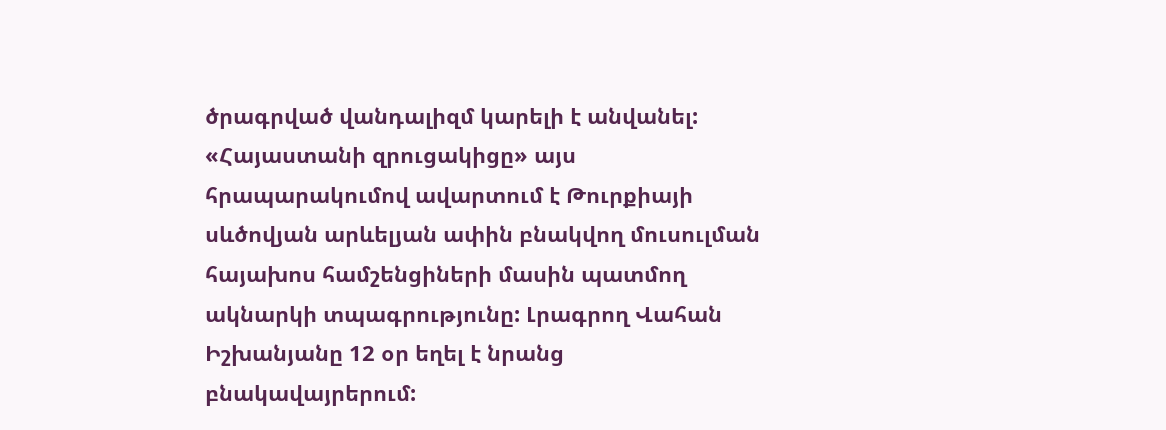ծրագրված վանդալիզմ կարելի է անվանել:
«Հայաստանի զրուցակիցը» այս հրապարակումով ավարտում է Թուրքիայի սևծովյան արևելյան ափին բնակվող մուսուլման հայախոս համշենցիների մասին պատմող ակնարկի տպագրությունը: Լրագրող Վահան Իշխանյանը 12 օր եղել է նրանց բնակավայրերում: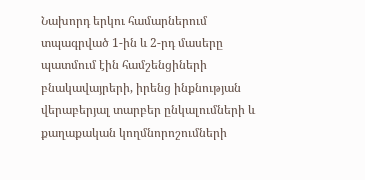Նախորդ երկու համարներում տպագրված 1-ին և 2-րդ մասերը պատմում էին համշենցիների բնակավայրերի, իրենց ինքնության վերաբերյալ տարբեր ընկալումների և քաղաքական կողմնորոշումների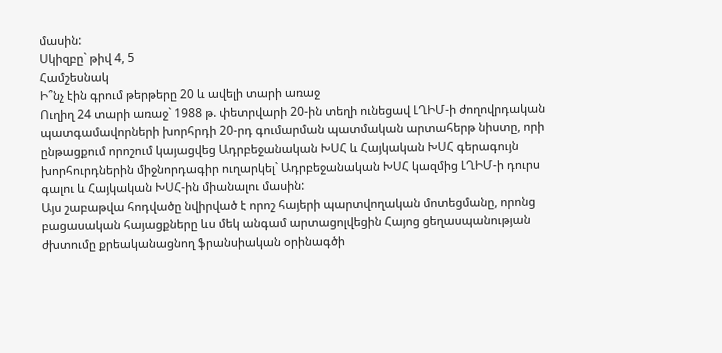մասին:
Սկիզբը` թիվ 4, 5
Համշեսնակ
Ի՞նչ էին գրում թերթերը 20 և ավելի տարի առաջ
Ուղիղ 24 տարի առաջ` 1988 թ. փետրվարի 20-ին տեղի ունեցավ ԼՂԻՄ-ի ժողովրդական պատգամավորների խորհրդի 20-րդ գումարման պատմական արտահերթ նիստը, որի ընթացքում որոշում կայացվեց Ադրբեջանական ԽՍՀ և Հայկական ԽՍՀ գերագույն խորհուրդներին միջնորդագիր ուղարկել` Ադրբեջանական ԽՍՀ կազմից ԼՂԻՄ-ի դուրս գալու և Հայկական ԽՍՀ-ին միանալու մասին:
Այս շաբաթվա հոդվածը նվիրված է որոշ հայերի պարտվողական մոտեցմանը, որոնց բացասական հայացքները ևս մեկ անգամ արտացոլվեցին Հայոց ցեղասպանության ժխտումը քրեականացնող ֆրանսիական օրինագծի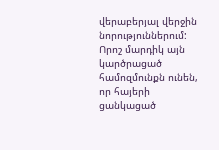վերաբերյալ վերջին նորություններում:
Որոշ մարդիկ այն կարծրացած համոզմունքն ունեն, որ հայերի ցանկացած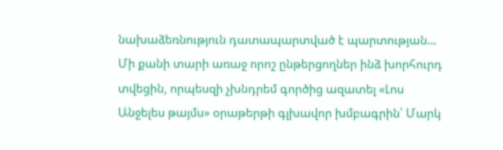նախաձեռնություն դատապարտված է պարտության… Մի քանի տարի առաջ որոշ ընթերցողներ ինձ խորհուրդ տվեցին, որպեսզի չխնդրեմ գործից ազատել «Լոս Անջելես թայմս» օրաթերթի գլխավոր խմբագրին՝ Մարկ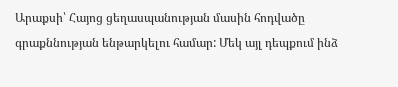Արաքսի՝ Հայոց ցեղասպանության մասին հոդվածը գրաքննության ենթարկելու համար: Մեկ այլ դեպքում ինձ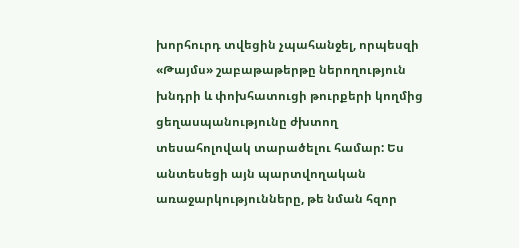խորհուրդ տվեցին չպահանջել, որպեսզի «Թայմս» շաբաթաթերթը ներողություն խնդրի և փոխհատուցի թուրքերի կողմից ցեղասպանությունը ժխտող տեսահոլովակ տարածելու համար: Ես անտեսեցի այն պարտվողական առաջարկությունները, թե նման հզոր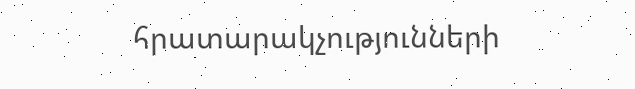հրատարակչությունների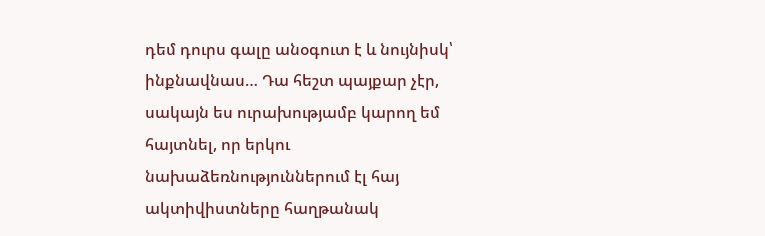դեմ դուրս գալը անօգուտ է և նույնիսկ՝ ինքնավնաս… Դա հեշտ պայքար չէր, սակայն ես ուրախությամբ կարող եմ հայտնել, որ երկու նախաձեռնություններում էլ հայ ակտիվիստները հաղթանակ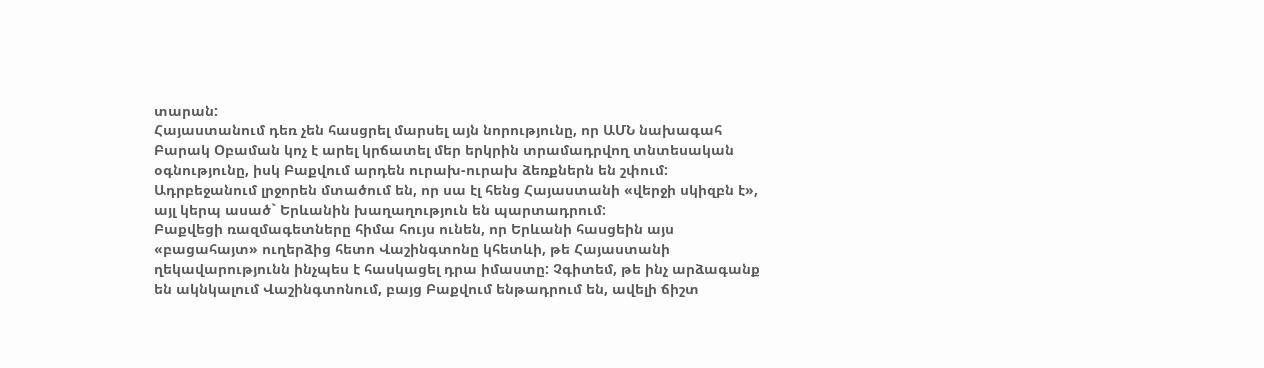տարան:
Հայաստանում դեռ չեն հասցրել մարսել այն նորությունը, որ ԱՄՆ նախագահ Բարակ Օբաման կոչ է արել կրճատել մեր երկրին տրամադրվող տնտեսական օգնությունը, իսկ Բաքվում արդեն ուրախ-ուրախ ձեռքներն են շփում: Ադրբեջանում լրջորեն մտածում են, որ սա էլ հենց Հայաստանի «վերջի սկիզբն է», այլ կերպ ասած` Երևանին խաղաղություն են պարտադրում:
Բաքվեցի ռազմագետները հիմա հույս ունեն, որ Երևանի հասցեին այս «բացահայտ» ուղերձից հետո Վաշինգտոնը կհետևի, թե Հայաստանի ղեկավարությունն ինչպես է հասկացել դրա իմաստը: Չգիտեմ, թե ինչ արձագանք են ակնկալում Վաշինգտոնում, բայց Բաքվում ենթադրում են, ավելի ճիշտ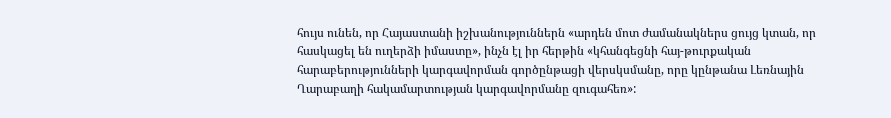հույս ունեն, որ Հայաստանի իշխանություններն «արդեն մոտ ժամանակներս ցույց կտան, որ հասկացել են ուղերձի իմաստը», ինչն էլ իր հերթին «կհանգեցնի հայ-թուրքական հարաբերությունների կարգավորման գործընթացի վերսկսմանը, որը կընթանա Լեռնային Ղարաբաղի հակամարտության կարգավորմանը զուգահեռ»: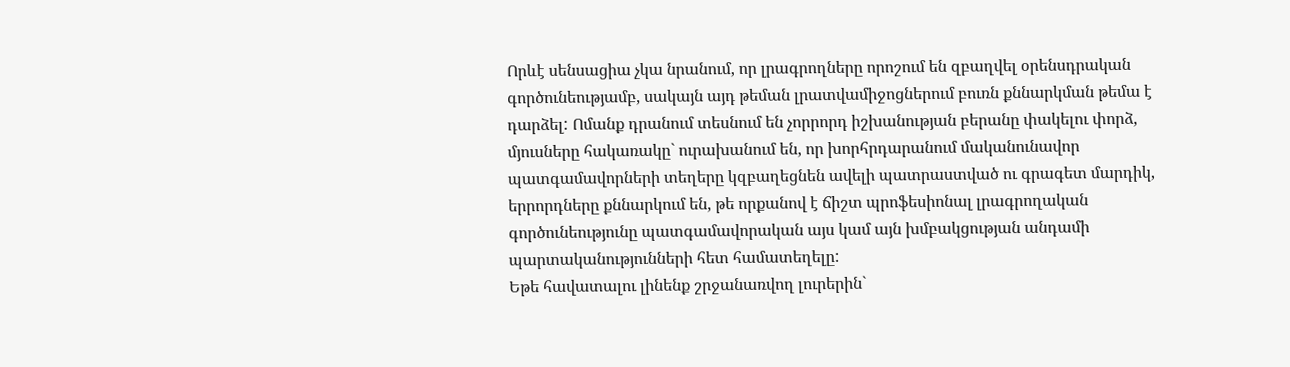Որևէ սենսացիա չկա նրանում, որ լրագրողները որոշում են զբաղվել օրենսդրական գործունեությամբ, սակայն այդ թեման լրատվամիջոցներում բուռն քննարկման թեմա է դարձել: Ոմանք դրանում տեսնում են չորրորդ իշխանության բերանը փակելու փորձ, մյուսները հակառակը` ուրախանում են, որ խորհրդարանում մականունավոր պատգամավորների տեղերը կզբաղեցնեն ավելի պատրաստված ու գրագետ մարդիկ, երրորդները քննարկում են, թե որքանով է ճիշտ պրոֆեսիոնալ լրագրողական գործունեությունը պատգամավորական այս կամ այն խմբակցության անդամի պարտականությունների հետ համատեղելը:
Եթե հավատալու լինենք շրջանառվող լուրերին`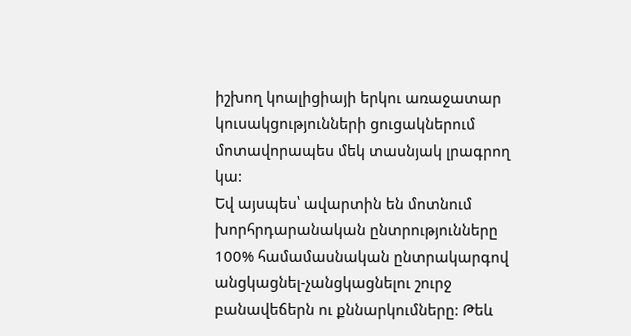իշխող կոալիցիայի երկու առաջատար կուսակցությունների ցուցակներում մոտավորապես մեկ տասնյակ լրագրող կա:
Եվ այսպես՝ ավարտին են մոտնում խորհրդարանական ընտրությունները 100% համամասնական ընտրակարգով անցկացնել-չանցկացնելու շուրջ բանավեճերն ու քննարկումները: Թեև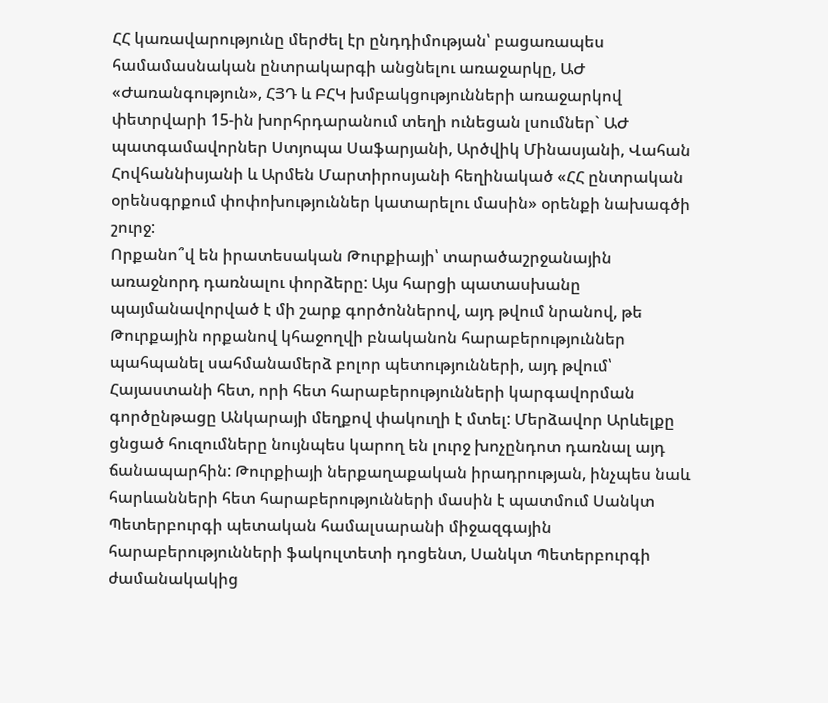ՀՀ կառավարությունը մերժել էր ընդդիմության՝ բացառապես համամասնական ընտրակարգի անցնելու առաջարկը, ԱԺ «Ժառանգություն», ՀՅԴ և ԲՀԿ խմբակցությունների առաջարկով փետրվարի 15-ին խորհրդարանում տեղի ունեցան լսումներ` ԱԺ պատգամավորներ Ստյոպա Սաֆարյանի, Արծվիկ Մինասյանի, Վահան Հովհաննիսյանի և Արմեն Մարտիրոսյանի հեղինակած «ՀՀ ընտրական օրենսգրքում փոփոխություններ կատարելու մասին» օրենքի նախագծի շուրջ:
Որքանո՞վ են իրատեսական Թուրքիայի՝ տարածաշրջանային առաջնորդ դառնալու փորձերը: Այս հարցի պատասխանը պայմանավորված է մի շարք գործոններով, այդ թվում նրանով, թե Թուրքային որքանով կհաջողվի բնականոն հարաբերություններ պահպանել սահմանամերձ բոլոր պետությունների, այդ թվում՝ Հայաստանի հետ, որի հետ հարաբերությունների կարգավորման գործընթացը Անկարայի մեղքով փակուղի է մտել: Մերձավոր Արևելքը ցնցած հուզումները նույնպես կարող են լուրջ խոչընդոտ դառնալ այդ ճանապարհին: Թուրքիայի ներքաղաքական իրադրության, ինչպես նաև հարևանների հետ հարաբերությունների մասին է պատմում Սանկտ Պետերբուրգի պետական համալսարանի միջազգային հարաբերությունների ֆակուլտետի դոցենտ, Սանկտ Պետերբուրգի ժամանակակից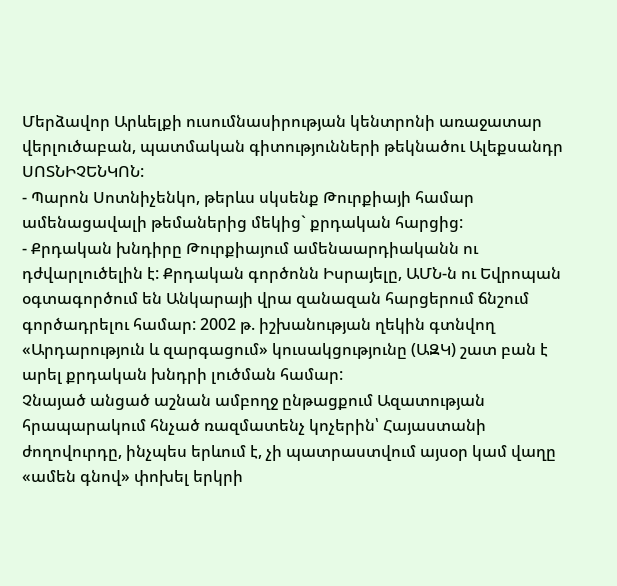Մերձավոր Արևելքի ուսումնասիրության կենտրոնի առաջատար վերլուծաբան, պատմական գիտությունների թեկնածու Ալեքսանդր ՍՈՏՆԻՉԵՆԿՈՆ:
- Պարոն Սոտնիչենկո, թերևս սկսենք Թուրքիայի համար ամենացավալի թեմաներից մեկից` քրդական հարցից:
- Քրդական խնդիրը Թուրքիայում ամենաարդիականն ու դժվարլուծելին է: Քրդական գործոնն Իսրայելը, ԱՄՆ-ն ու Եվրոպան օգտագործում են Անկարայի վրա զանազան հարցերում ճնշում գործադրելու համար: 2002 թ. իշխանության ղեկին գտնվող «Արդարություն և զարգացում» կուսակցությունը (ԱԶԿ) շատ բան է արել քրդական խնդրի լուծման համար:
Չնայած անցած աշնան ամբողջ ընթացքում Ազատության հրապարակում հնչած ռազմատենչ կոչերին՝ Հայաստանի ժողովուրդը, ինչպես երևում է, չի պատրաստվում այսօր կամ վաղը «ամեն գնով» փոխել երկրի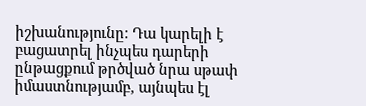իշխանությունը: Դա կարելի է բացատրել ինչպես դարերի ընթացքում թրծված նրա սթափ իմաստնությամբ, այնպես էլ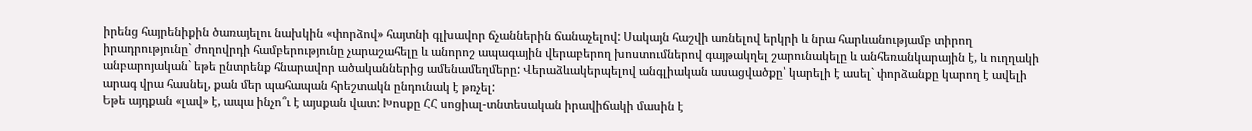իրենց հայրենիքին ծառայելու նախկին «փորձով» հայտնի գլխավոր ճչաններին ճանաչելով: Սակայն հաշվի առնելով երկրի և նրա հարևանությամբ տիրող իրադրությունը` ժողովրդի համբերությունը չարաշահելը և անորոշ ապագային վերաբերող խոստումներով գայթակղել շարունակելը և անհեռանկարային է, և ուղղակի անբարոյական` եթե ընտրենք հնարավոր ածականներից ամենամեղմերը: Վերաձևակերպելով անգլիական ասացվածքը՝ կարելի է ասել` փորձանքը կարող է ավելի արագ վրա հասնել, քան մեր պահապան հրեշտակն ընդունակ է թռչել:
Եթե այդքան «լավ» է, ապա ինչո՞ւ է այսքան վատ: Խոսքը ՀՀ սոցիալ-տնտեսական իրավիճակի մասին է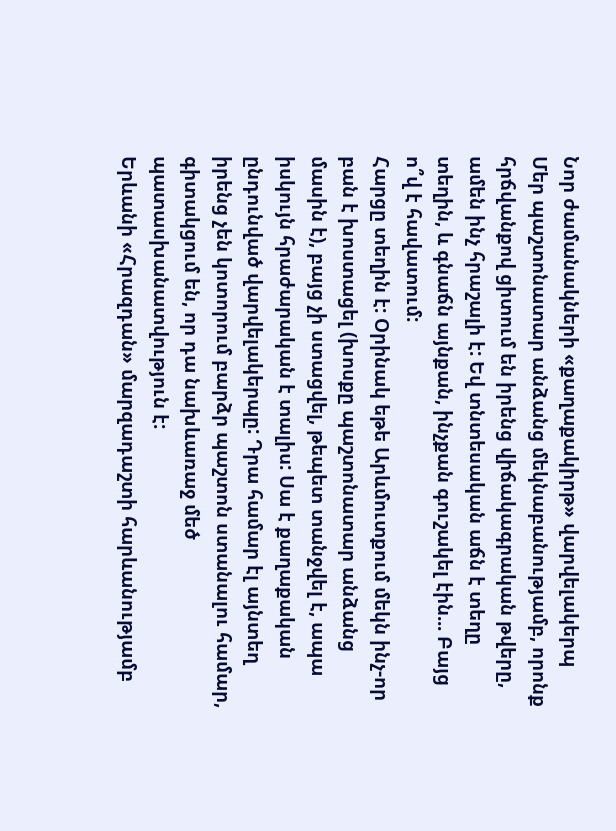Նոր ժամանակների «քաղաքակիրթ» վարվելակերպ
Մեր պաշտոնատար անձանց մեկնաբանությամբ, որոնք հրճվանքով ցիտում են իրենց վիճակագրական թվերը, ամեն ինչ հրաշալի է: Եվ տնտեսական աճն է տեղը տեղին, և գնաճն այնքան, ինչքան գուշակել էին... Բայց ո՞վ է հավատում:
Հարցը տեղին է: Օրինակ եթե Արևմուտքում մեկն ինչ-որ բան է խոստացել (խոսքը պաշտոնատար անձանց մասին է), բայց չի ստացվել, թեպետ տանջվել է, ապա իսկույն հրաժարական է տալիս: Սա է քաղաքական ընդունված վարվելակերպը: Դրա համար էլ այնտեղ իրենց չեն կոտորում բարձր պաշտոն ստանալու համար, գիտակցում են, որ դա նախևառաջ մեծ պատասխանատվություն է:
Երևանի «Հրազդան» մարզադաշտի հարևանությամբ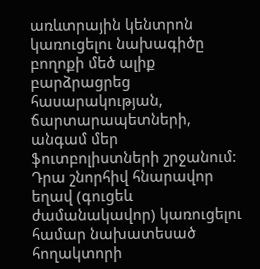առևտրային կենտրոն կառուցելու նախագիծը բողոքի մեծ ալիք բարձրացրեց հասարակության, ճարտարապետների, անգամ մեր ֆուտբոլիստների շրջանում: Դրա շնորհիվ հնարավոր եղավ (գուցեև ժամանակավոր) կառուցելու համար նախատեսած հողակտորի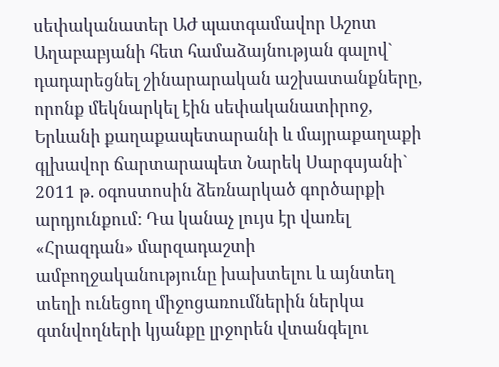սեփականատեր ԱԺ պատգամավոր Աշոտ Աղաբաբյանի հետ համաձայնության գալով` դադարեցնել շինարարական աշխատանքները, որոնք մեկնարկել էին սեփականատիրոջ, Երևանի քաղաքապետարանի և մայրաքաղաքի գլխավոր ճարտարապետ Նարեկ Սարգսյանի` 2011 թ. օգոստոսին ձեռնարկած գործարքի արդյունքում: Դա կանաչ լույս էր վառել «Հրազդան» մարզադաշտի ամբողջականությունը խախտելու և այնտեղ տեղի ունեցող միջոցառումներին ներկա գտնվողների կյանքը լրջորեն վտանգելու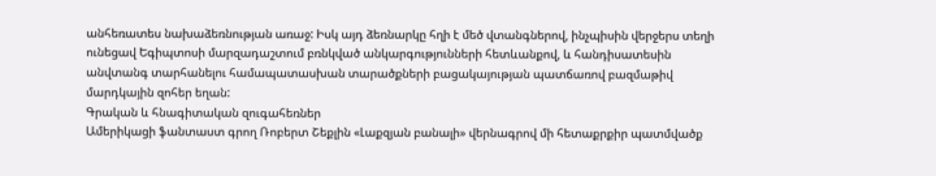անհեռատես նախաձեռնության առաջ: Իսկ այդ ձեռնարկը հղի է մեծ վտանգներով, ինչպիսին վերջերս տեղի ունեցավ Եգիպտոսի մարզադաշտում բռնկված անկարգությունների հետևանքով, և հանդիսատեսին անվտանգ տարհանելու համապատասխան տարածքների բացակայության պատճառով բազմաթիվ մարդկային զոհեր եղան:
Գրական և հնագիտական զուգահեռներ
Ամերիկացի ֆանտաստ գրող Ռոբերտ Շեքլին «Լաքզյան բանալի» վերնագրով մի հետաքրքիր պատմվածք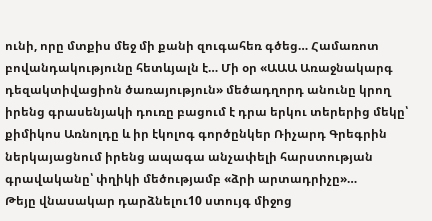ունի, որը մտքիս մեջ մի քանի զուգահեռ գծեց… Համառոտ բովանդակությունը հետևյալն է… Մի օր «ԱԱԱ Առաջնակարգ դեզակտիվացիոն ծառայություն» մեծադղորդ անունը կրող իրենց գրասենյակի դուռը բացում է դրա երկու տերերից մեկը՝ քիմիկոս Առնոլդը և իր էկոլոգ գործընկեր Ռիչարդ Գրեգրին ներկայացնում իրենց ապագա անչափելի հարստության գրավականը՝ փղիկի մեծությամբ «ձրի արտադրիչը»…
Թեյը վնասակար դարձնելու10 ստույգ միջոց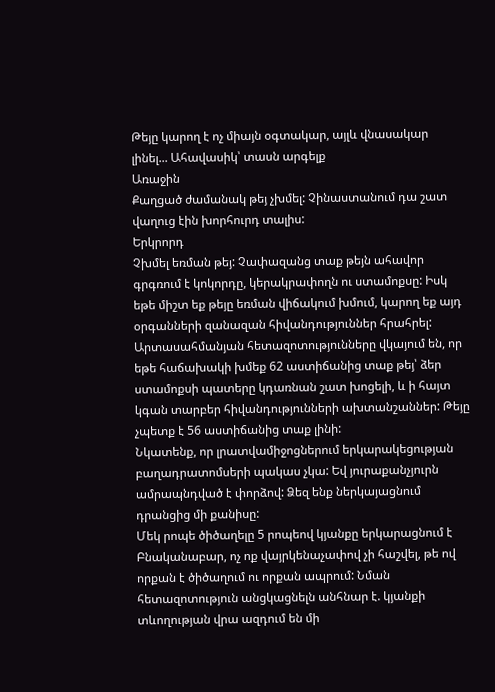Թեյը կարող է ոչ միայն օգտակար, այլև վնասակար լինել... Ահավասիկ՝ տասն արգելք
Առաջին
Քաղցած ժամանակ թեյ չխմել: Չինաստանում դա շատ վաղուց էին խորհուրդ տալիս:
Երկրորդ
Չխմել եռման թեյ: Չափազանց տաք թեյն ահավոր գրգռում է կոկորդը, կերակրափողն ու ստամոքսը: Իսկ եթե միշտ եք թեյը եռման վիճակում խմում, կարող եք այդ օրգանների զանազան հիվանդություններ հրահրել: Արտասահմանյան հետազոտությունները վկայում են, որ եթե հաճախակի խմեք 62 աստիճանից տաք թեյ՝ ձեր ստամոքսի պատերը կդառնան շատ խոցելի, և ի հայտ կգան տարբեր հիվանդությունների ախտանշաններ: Թեյը չպետք է 56 աստիճանից տաք լինի:
Նկատենք, որ լրատվամիջոցներում երկարակեցության բաղադրատոմսերի պակաս չկա: Եվ յուրաքանչյուրն ամրապնդված է փորձով: Ձեզ ենք ներկայացնում դրանցից մի քանիսը:
Մեկ րոպե ծիծաղելը 5 րոպեով կյանքը երկարացնում է
Բնականաբար, ոչ ոք վայրկենաչափով չի հաշվել, թե ով որքան է ծիծաղում ու որքան ապրում: Նման հետազոտություն անցկացնելն անհնար է. կյանքի տևողության վրա ազդում են մի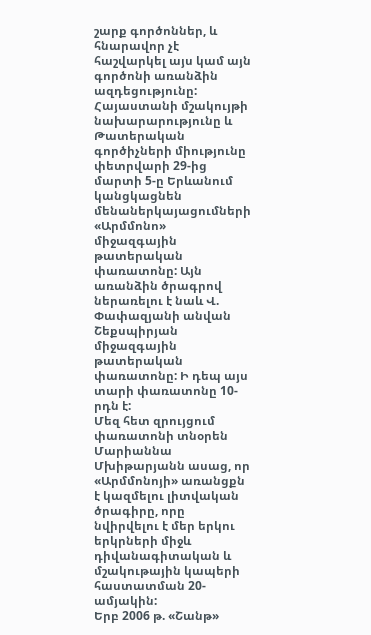շարք գործոններ, և հնարավոր չէ հաշվարկել այս կամ այն գործոնի առանձին ազդեցությունը:
Հայաստանի մշակույթի նախարարությունը և Թատերական գործիչների միությունը փետրվարի 29-ից մարտի 5-ը Երևանում կանցկացնեն մենաներկայացումների «Արմմոնո» միջազգային թատերական փառատոնը: Այն առանձին ծրագրով ներառելու է նաև Վ. Փափազյանի անվան Շեքսպիրյան միջազգային թատերական փառատոնը: Ի դեպ այս տարի փառատոնը 10-րդն է:
Մեզ հետ զրույցում փառատոնի տնօրեն Մարիաննա Մխիթարյանն ասաց, որ «Արմմոնոյի» առանցքն է կազմելու լիտվական ծրագիրը, որը նվիրվելու է մեր երկու երկրների միջև դիվանագիտական և մշակութային կապերի հաստատման 20-ամյակին:
Երբ 2006 թ. «Շանթ»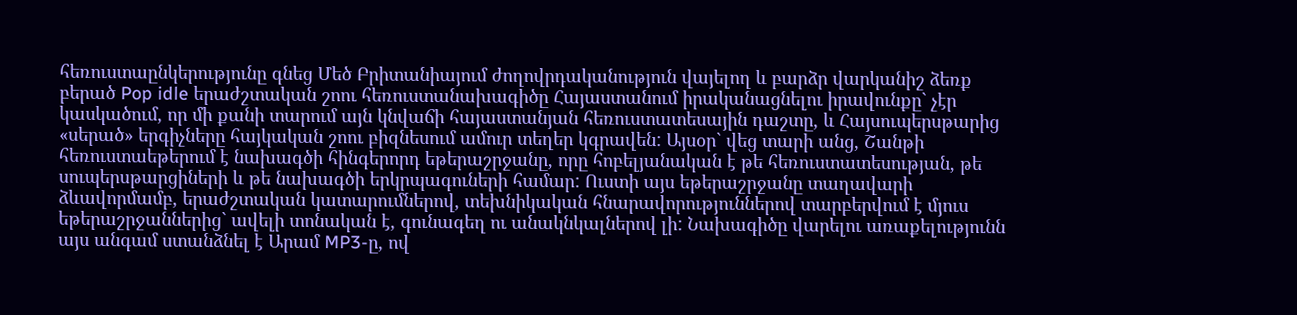հեռուստաընկերությունը գնեց Մեծ Բրիտանիայում ժողովրդականություն վայելող և բարձր վարկանիշ ձեռք բերած Pop idle երաժշտական շոու հեռուստանախագիծը Հայաստանում իրականացնելու իրավունքը` չէր կասկածում, որ մի քանի տարում այն կնվաճի հայաստանյան հեռուստատեսային դաշտը, և Հայսուպերսթարից «սերած» երգիչները հայկական շոու բիզնեսում ամուր տեղեր կգրավեն: Այսօր` վեց տարի անց, Շանթի հեռուստաեթերում է նախագծի հինգերորդ եթերաշրջանը, որը հոբելյանական է թե հեռուստատեսության, թե սուպերսթարցիների և թե նախագծի երկրպագուների համար: Ուստի այս եթերաշրջանը տաղավարի ձևավորմամբ, երաժշտական կատարումներով, տեխնիկական հնարավորություններով տարբերվում է մյուս եթերաշրջաններից` ավելի տոնական է, գունագեղ ու անակնկալներով լի: Նախագիծը վարելու առաքելությունն այս անգամ ստանձնել է Արամ MP3-ը, ով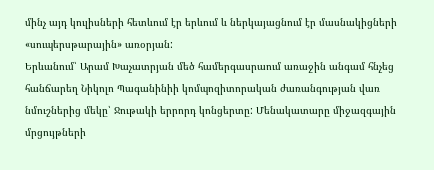մինչ այդ կուլիսների հետևում էր երևում և ներկայացնում էր մասնակիցների «սուպերսթարային» առօրյան:
Երևանում՝ Արամ Խաչատրյան մեծ համերգասրաում առաջին անգամ հնչեց հանճարեղ Նիկոլո Պագանինիի կոմպոզիտորական ժառանգության վառ նմուշներից մեկը՝ Ջութակի երրորդ կոնցերտը: Մենակատարը միջազգային մրցույթների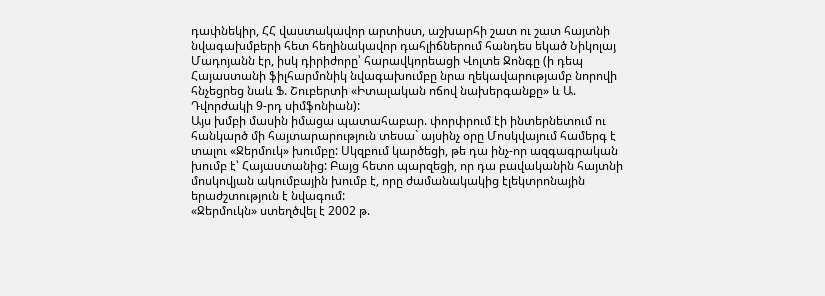դափնեկիր, ՀՀ վաստակավոր արտիստ, աշխարհի շատ ու շատ հայտնի նվագախմբերի հետ հեղինակավոր դահլիճներում հանդես եկած Նիկոլայ Մադոյանն էր, իսկ դիրիժորը՝ հարավկորեացի Վոլտե Ջոնգը (ի դեպ Հայաստանի ֆիլհարմոնիկ նվագախումբը նրա ղեկավարությամբ նորովի հնչեցրեց նաև Ֆ. Շուբերտի «Իտալական ոճով նախերգանքը» և Ա. Դվորժակի 9-րդ սիմֆոնիան):
Այս խմբի մասին իմացա պատահաբար. փորփրում էի ինտերնետում ու հանկարծ մի հայտարարություն տեսա` այսինչ օրը Մոսկվայում համերգ է տալու «Ջերմուկ» խումբը: Սկզբում կարծեցի, թե դա ինչ-որ ազգագրական խումբ է՝ Հայաստանից: Բայց հետո պարզեցի, որ դա բավականին հայտնի մոսկովյան ակումբային խումբ է, որը ժամանակակից էլեկտրոնային երաժշտություն է նվագում:
«Ջերմուկն» ստեղծվել է 2002 թ.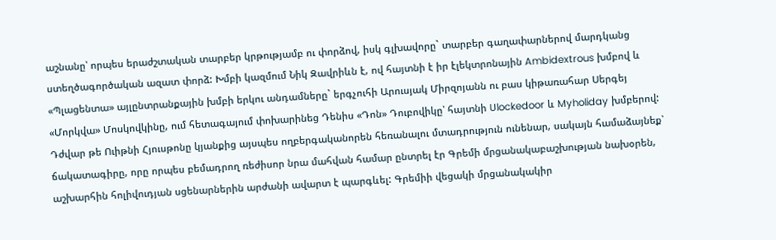աշնանը՝ որպես երաժշտական տարբեր կրթությամբ ու փորձով, իսկ գլխավորը` տարբեր գաղափարներով մարդկանց ստեղծագործական ազատ փորձ: Խմբի կազմում Նիկ Զավրիևն է, ով հայտնի է իր էլեկտրոնային Ambidextrous խմբով և «Պլացենտա» այլընտրանքային խմբի երկու անդամները` երգչուհի Արուսյակ Միրզոյանն ու բաս կիթառահար Սերգեյ «Մորկվա» Մոսկովկինը, ում հետագայում փոխարինեց Դենիս «Դոն» Դուբովիկը՝ հայտնի Ulockedoor և Myholiday խմբերով:
Դժվար թե Ուիթնի Հյուսթոնը կյանքից այսպես ողբերգականորեն հեռանալու մտադրություն ունենար, սակայն համաձայնեք՝ ճակատագիրը, որը որպես բեմադրող ռեժիսոր նրա մահվան համար ընտրել էր Գրեմի մրցանակաբաշխության նախօրեն, աշխարհին հոլիվուդյան սցենարներին արժանի ավարտ է պարգևել: Գրեմիի վեցակի մրցանակակիր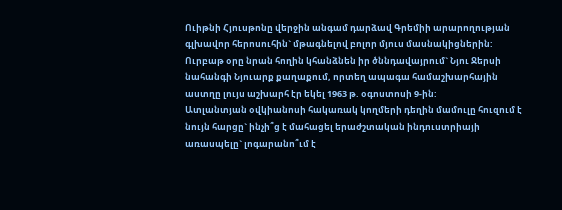Ուիթնի Հյուսթոնը վերջին անգամ դարձավ Գրեմիի արարողության գլխավոր հերոսուհին` մթագնելով բոլոր մյուս մասնակիցներին: Ուրբաթ օրը նրան հողին կհանձնեն իր ծննդավայրում` Նյու Ջերսի նահանգի Նյուարք քաղաքում, որտեղ ապագա համաշխարհային աստղը լույս աշխարհ էր եկել 1963 թ. օգոստոսի 9-ին:
Ատլանտյան օվկիանոսի հակառակ կողմերի դեղին մամուլը հուզում է նույն հարցը` ինչի՞ց է մահացել երաժշտական ինդուստրիայի առասպելը` լոգարանո՞ւմ է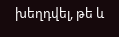խեղդվել, թե և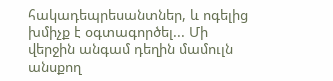հակադեպրեսանտներ, և ոգելից խմիչք է օգտագործել... Մի վերջին անգամ դեղին մամուլն անսքող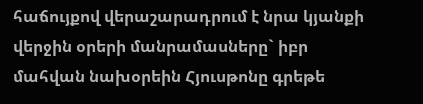հաճույքով վերաշարադրում է նրա կյանքի վերջին օրերի մանրամասները` իբր մահվան նախօրեին Հյուսթոնը գրեթե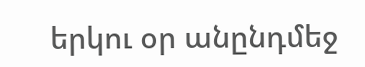երկու օր անընդմեջ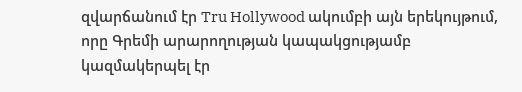զվարճանում էր Tru Hollywood ակումբի այն երեկույթում, որը Գրեմի արարողության կապակցությամբ կազմակերպել էր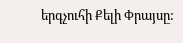երգչուհի Քելի Փրայսը: